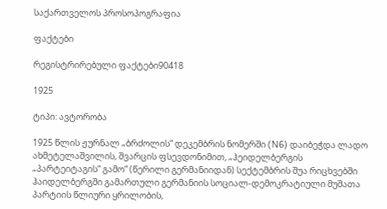საქართველოს პროსოპოგრაფია

ფაქტები

რეგისტრირებული ფაქტები90418

1925

ტიპი: ავტორობა

1925 წლის ჟურნალ „ბრძოლის“ დეკემბრის ნომერში (N6) დაიბეჭდა ლადო ახმეტელაშვილის, შვარცის ფსევდონიმით, „ჰეიდელბერგის „პარტეიტაგის“ გამო“ (წერილი გერმანიიდან) სექტემბრის შუა რიცხვებში ჰაიდელბერგში გამართული გერმანიის სოციალ-დემოკრატიული მუშათა პარტიის წლიური ყრილობის,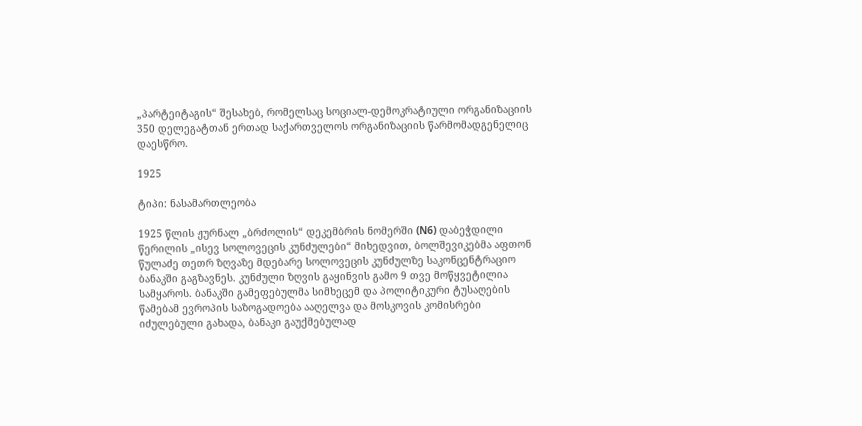„პარტეიტაგის“ შესახებ, რომელსაც სოციალ-დემოკრატიული ორგანიზაციის 350 დელეგატთან ერთად საქართველოს ორგანიზაციის წარმომადგენელიც დაესწრო.

1925

ტიპი: ნასამართლეობა

1925 წლის ჟურნალ „ბრძოლის“ დეკემბრის ნომერში (N6) დაბეჭდილი წერილის „ისევ სოლოვეცის კუნძულები“ მიხედვით, ბოლშევიკებმა აფთონ წულაძე თეთრ ზღვაზე მდებარე სოლოვეცის კუნძულზე საკონცენტრაციო ბანაკში გაგზავნეს. კუნძული ზღვის გაყინვის გამო 9 თვე მოწყვეტილია სამყაროს. ბანაკში გამეფებულმა სიმხეცემ და პოლიტიკური ტუსაღების წამებამ ევროპის საზოგადოება ააღელვა და მოსკოვის კომისრები იძულებული გახადა, ბანაკი გაუქმებულად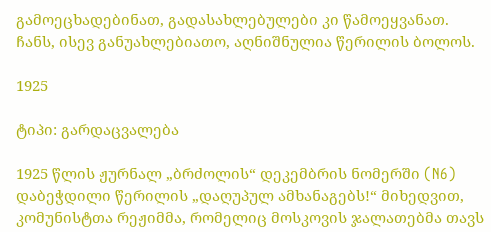გამოეცხადებინათ, გადასახლებულები კი წამოეყვანათ. ჩანს, ისევ განუახლებიათო, აღნიშნულია წერილის ბოლოს.

1925

ტიპი: გარდაცვალება

1925 წლის ჟურნალ „ბრძოლის“ დეკემბრის ნომერში (N6) დაბეჭდილი წერილის „დაღუპულ ამხანაგებს!“ მიხედვით, კომუნისტთა რეჟიმმა, რომელიც მოსკოვის ჯალათებმა თავს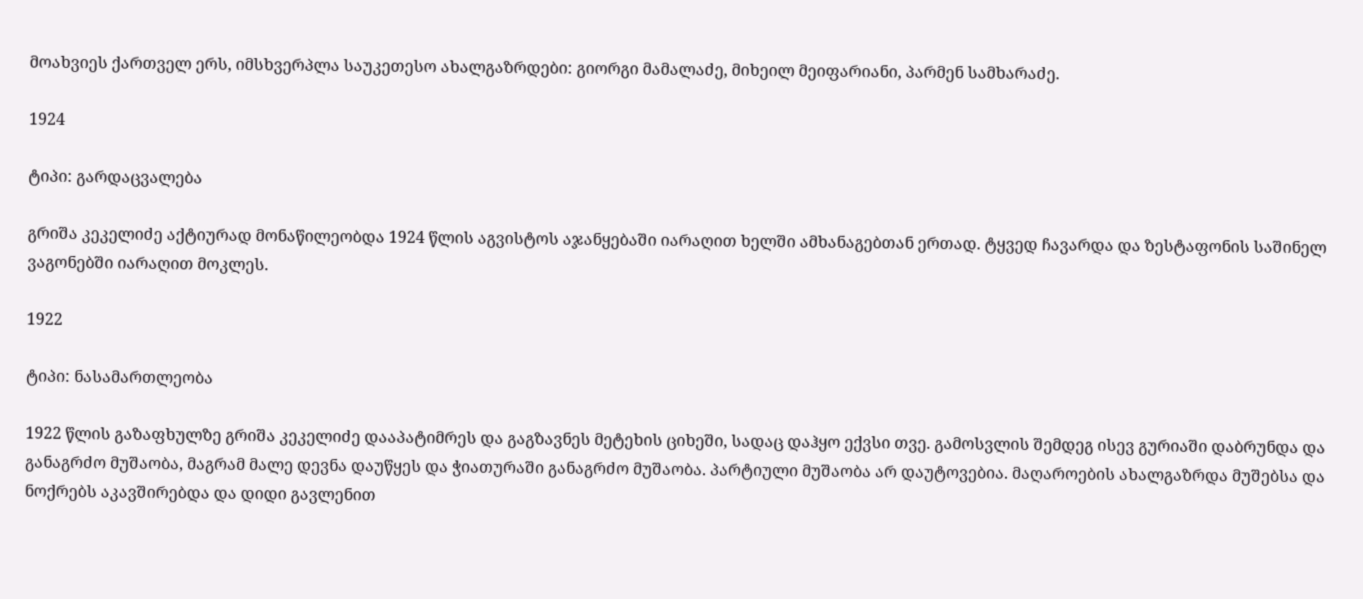მოახვიეს ქართველ ერს, იმსხვერპლა საუკეთესო ახალგაზრდები: გიორგი მამალაძე, მიხეილ მეიფარიანი, პარმენ სამხარაძე.

1924

ტიპი: გარდაცვალება

გრიშა კეკელიძე აქტიურად მონაწილეობდა 1924 წლის აგვისტოს აჯანყებაში იარაღით ხელში ამხანაგებთან ერთად. ტყვედ ჩავარდა და ზესტაფონის საშინელ ვაგონებში იარაღით მოკლეს.

1922

ტიპი: ნასამართლეობა

1922 წლის გაზაფხულზე გრიშა კეკელიძე დააპატიმრეს და გაგზავნეს მეტეხის ციხეში, სადაც დაჰყო ექვსი თვე. გამოსვლის შემდეგ ისევ გურიაში დაბრუნდა და განაგრძო მუშაობა, მაგრამ მალე დევნა დაუწყეს და ჭიათურაში განაგრძო მუშაობა. პარტიული მუშაობა არ დაუტოვებია. მაღაროების ახალგაზრდა მუშებსა და ნოქრებს აკავშირებდა და დიდი გავლენით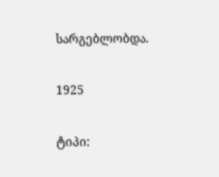სარგებლობდა.

1925

ტიპი: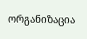ორგანიზაცია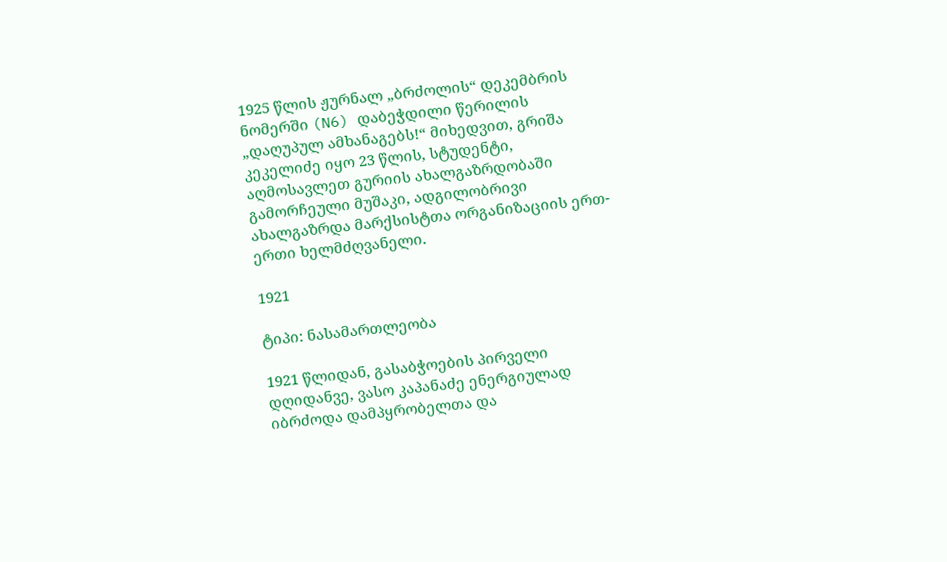1925 წლის ჟურნალ „ბრძოლის“ დეკემბრის ნომერში (N6) დაბეჭდილი წერილის „დაღუპულ ამხანაგებს!“ მიხედვით, გრიშა კეკელიძე იყო 23 წლის, სტუდენტი, აღმოსავლეთ გურიის ახალგაზრდობაში გამორჩეული მუშაკი, ადგილობრივი ახალგაზრდა მარქსისტთა ორგანიზაციის ერთ-ერთი ხელმძღვანელი.

1921

ტიპი: ნასამართლეობა

1921 წლიდან, გასაბჭოების პირველი დღიდანვე, ვასო კაპანაძე ენერგიულად იბრძოდა დამპყრობელთა და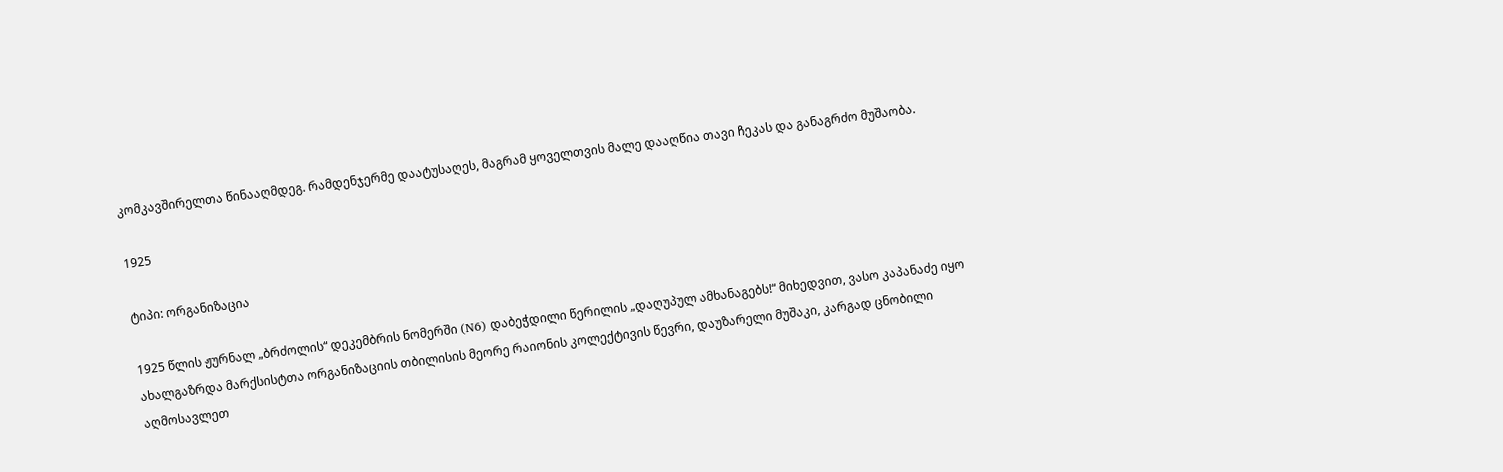კომკავშირელთა წინააღმდეგ. რამდენჯერმე დაატუსაღეს, მაგრამ ყოველთვის მალე დააღწია თავი ჩეკას და განაგრძო მუშაობა.

1925

ტიპი: ორგანიზაცია

1925 წლის ჟურნალ „ბრძოლის“ დეკემბრის ნომერში (N6) დაბეჭდილი წერილის „დაღუპულ ამხანაგებს!“ მიხედვით, ვასო კაპანაძე იყო ახალგაზრდა მარქსისტთა ორგანიზაციის თბილისის მეორე რაიონის კოლექტივის წევრი, დაუზარელი მუშაკი, კარგად ცნობილი აღმოსავლეთ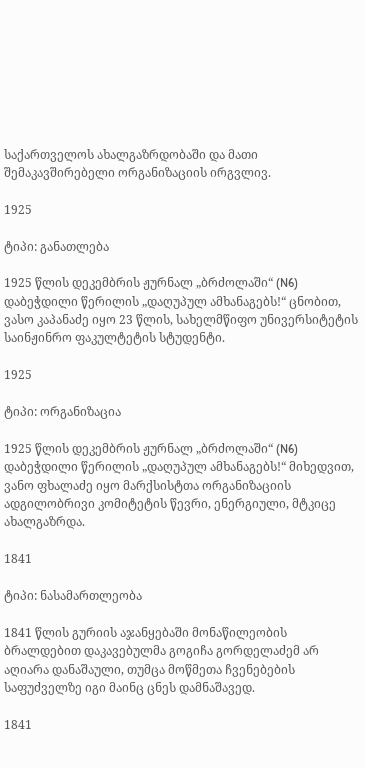საქართველოს ახალგაზრდობაში და მათი შემაკავშირებელი ორგანიზაციის ირგვლივ.

1925

ტიპი: განათლება

1925 წლის დეკემბრის ჟურნალ „ბრძოლაში“ (N6) დაბეჭდილი წერილის „დაღუპულ ამხანაგებს!“ ცნობით, ვასო კაპანაძე იყო 23 წლის, სახელმწიფო უნივერსიტეტის საინჟინრო ფაკულტეტის სტუდენტი.

1925

ტიპი: ორგანიზაცია

1925 წლის დეკემბრის ჟურნალ „ბრძოლაში“ (N6) დაბეჭდილი წერილის „დაღუპულ ამხანაგებს!“ მიხედვით, ვანო ფხალაძე იყო მარქსისტთა ორგანიზაციის ადგილობრივი კომიტეტის წევრი, ენერგიული, მტკიცე ახალგაზრდა.

1841

ტიპი: ნასამართლეობა

1841 წლის გურიის აჯანყებაში მონაწილეობის ბრალდებით დაკავებულმა გოგიჩა გორდელაძემ არ აღიარა დანაშაული, თუმცა მოწმეთა ჩვენებების საფუძველზე იგი მაინც ცნეს დამნაშავედ.

1841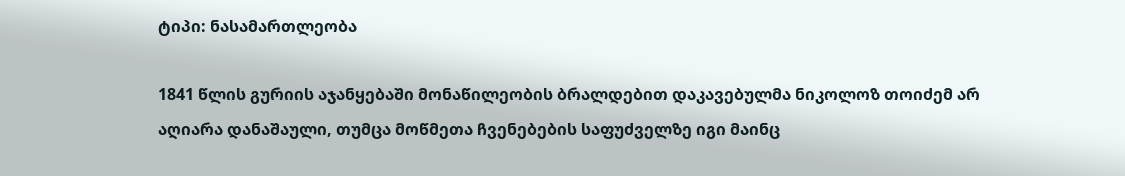ტიპი: ნასამართლეობა

1841 წლის გურიის აჯანყებაში მონაწილეობის ბრალდებით დაკავებულმა ნიკოლოზ თოიძემ არ აღიარა დანაშაული, თუმცა მოწმეთა ჩვენებების საფუძველზე იგი მაინც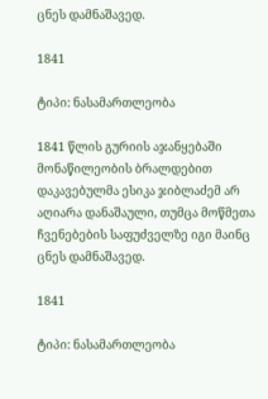ცნეს დამნაშავედ.

1841

ტიპი: ნასამართლეობა

1841 წლის გურიის აჯანყებაში მონაწილეობის ბრალდებით დაკავებულმა ესიკა ჯიბლაძემ არ აღიარა დანაშაული, თუმცა მოწმეთა ჩვენებების საფუძველზე იგი მაინც ცნეს დამნაშავედ.

1841

ტიპი: ნასამართლეობა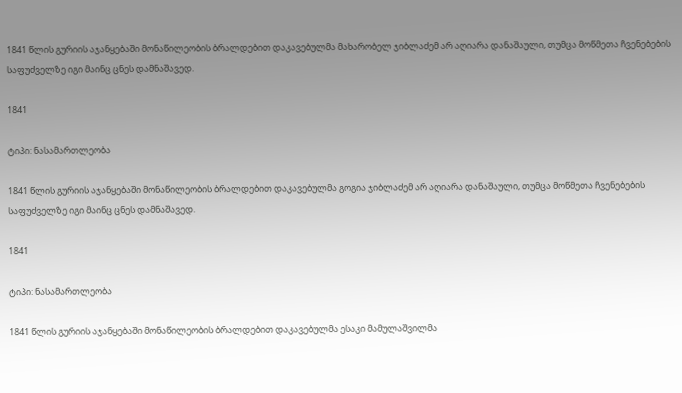1841 წლის გურიის აჯანყებაში მონაწილეობის ბრალდებით დაკავებულმა მახარობელ ჯიბლაძემ არ აღიარა დანაშაული, თუმცა მოწმეთა ჩვენებების საფუძველზე იგი მაინც ცნეს დამნაშავედ.

1841

ტიპი: ნასამართლეობა

1841 წლის გურიის აჯანყებაში მონაწილეობის ბრალდებით დაკავებულმა გოგია ჯიბლაძემ არ აღიარა დანაშაული, თუმცა მოწმეთა ჩვენებების საფუძველზე იგი მაინც ცნეს დამნაშავედ.

1841

ტიპი: ნასამართლეობა

1841 წლის გურიის აჯანყებაში მონაწილეობის ბრალდებით დაკავებულმა ესაკი მამულაშვილმა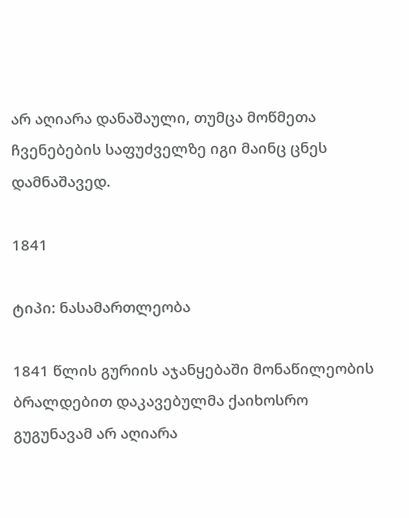არ აღიარა დანაშაული, თუმცა მოწმეთა ჩვენებების საფუძველზე იგი მაინც ცნეს დამნაშავედ.

1841

ტიპი: ნასამართლეობა

1841 წლის გურიის აჯანყებაში მონაწილეობის ბრალდებით დაკავებულმა ქაიხოსრო გუგუნავამ არ აღიარა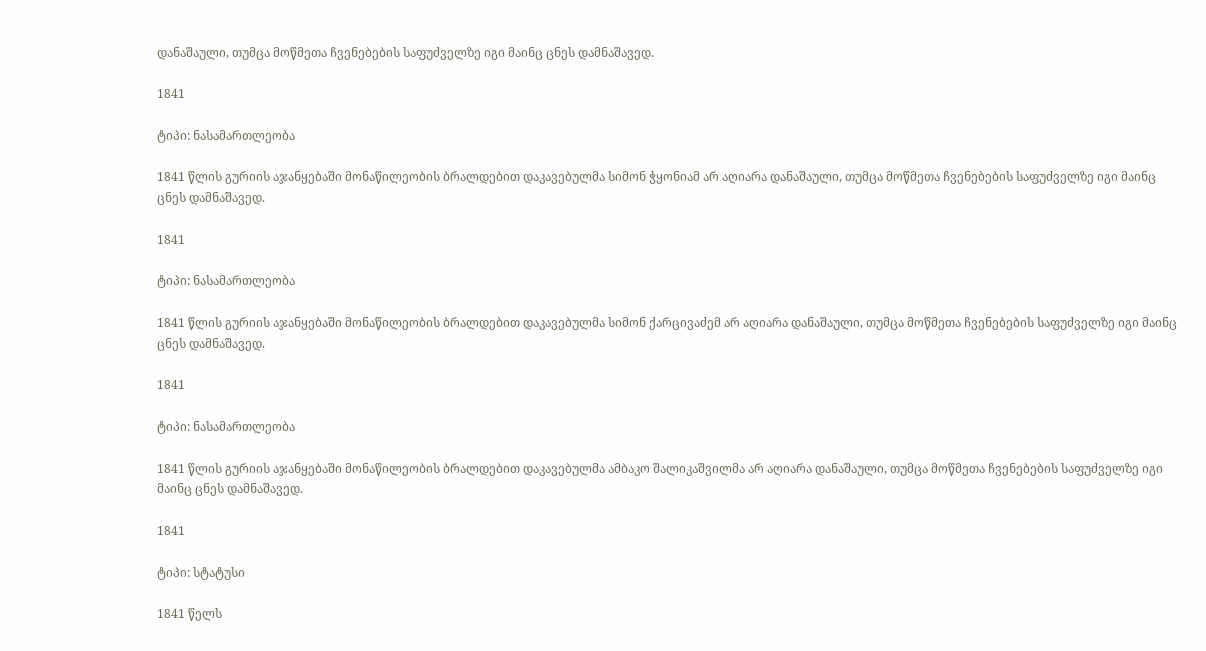დანაშაული, თუმცა მოწმეთა ჩვენებების საფუძველზე იგი მაინც ცნეს დამნაშავედ.

1841

ტიპი: ნასამართლეობა

1841 წლის გურიის აჯანყებაში მონაწილეობის ბრალდებით დაკავებულმა სიმონ ჭყონიამ არ აღიარა დანაშაული, თუმცა მოწმეთა ჩვენებების საფუძველზე იგი მაინც ცნეს დამნაშავედ.

1841

ტიპი: ნასამართლეობა

1841 წლის გურიის აჯანყებაში მონაწილეობის ბრალდებით დაკავებულმა სიმონ ქარცივაძემ არ აღიარა დანაშაული, თუმცა მოწმეთა ჩვენებების საფუძველზე იგი მაინც ცნეს დამნაშავედ.

1841

ტიპი: ნასამართლეობა

1841 წლის გურიის აჯანყებაში მონაწილეობის ბრალდებით დაკავებულმა ამბაკო შალიკაშვილმა არ აღიარა დანაშაული, თუმცა მოწმეთა ჩვენებების საფუძველზე იგი მაინც ცნეს დამნაშავედ.

1841

ტიპი: სტატუსი

1841 წელს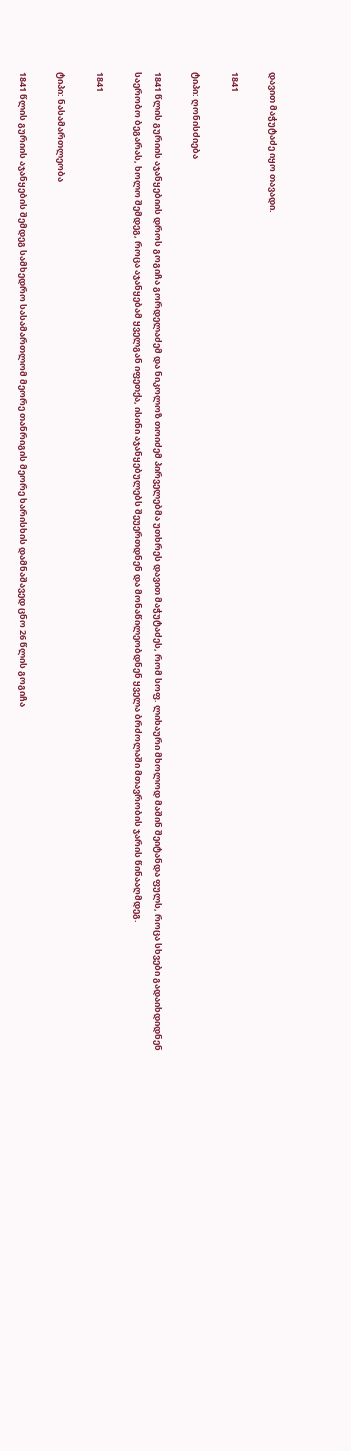დავით მაჭუტაძე იყო თავადი.

1841

ტიპი: ღონისძიება

1841 წლის გურიის აჯანყებიის დროს გოგიჩა გორდელაძემ და ნიკოლოზ თოიძემ პირველებმა უთხრეს დავით მაჭუტაძეს, რომ სოფ. ლიხაური მხოლოდ მაშინ შეიტანდა ფულს, როცა სხვები გადაიხდიდნენ საერობო ბეგარას, ხოლო შემდეგ, როცა აჯანყებამ ყველგან იფეთქა, ისინი აჯანყებულებს შეუერთდნენ და მონაწილეობდნენ ყველა ბრძოლაში მთავრობის ჯარის წინააღმდეგ.

1841

ტიპი: ნასამართლეობა

1841 წლის გურიის აჯანყების შემდეგ სამხედრო სასამართლომ მეორე თანრიგის მეორე ხარისხის დამნაშავედ ცნო 26 წლის გოგიჩა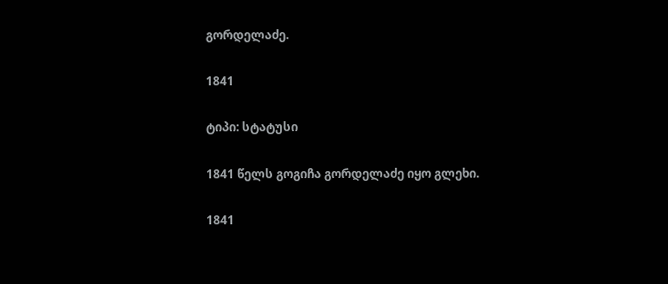გორდელაძე.

1841

ტიპი: სტატუსი

1841 წელს გოგიჩა გორდელაძე იყო გლეხი.

1841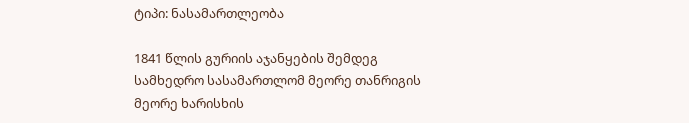ტიპი: ნასამართლეობა

1841 წლის გურიის აჯანყების შემდეგ სამხედრო სასამართლომ მეორე თანრიგის მეორე ხარისხის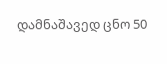დამნაშავედ ცნო 50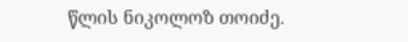წლის ნიკოლოზ თოიძე.